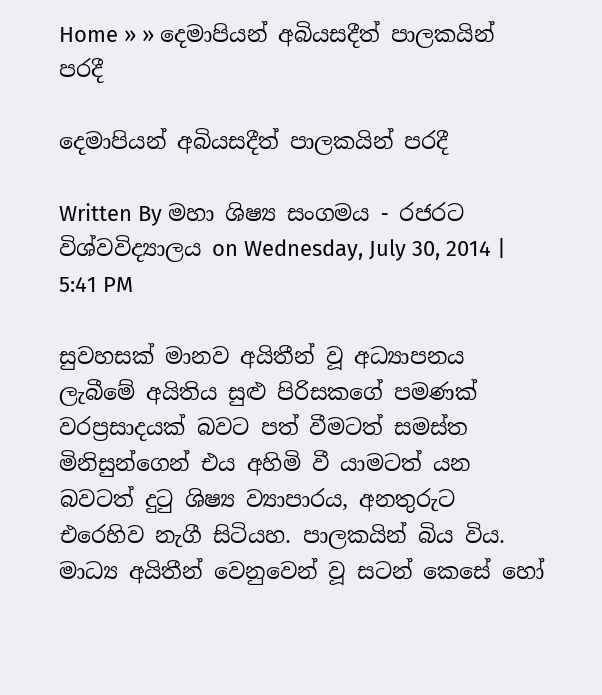Home » » දෙමාපියන් අබියසදීත් පාලකයින් පරදී

දෙමාපියන් අබියසදීත් පාලකයින් පරදී

Written By මහා ශිෂ්‍ය සංගමය - රජරට විශ්වවිද්‍යාලය on Wednesday, July 30, 2014 | 5:41 PM

සුවහසක් මානව අයිතීන් වූ අධ්‍යාපනය ලැබීමේ අයිතිය සුළු පිරිසකගේ පමණක් වරප්‍රසාදයක් බවට පත් වීමටත් සමස්ත මිනිසුන්ගෙන් එය අහිමි වී යාමටත් යන බවටත් දුටු ශිෂ්‍ය ව්‍යාපාරය, අනතුරුට එරෙහිව නැගී සිටියහ. පාලකයින් බිය විය. මාධ්‍ය අයිතීන් වෙනුවෙන් වූ සටන් කෙසේ හෝ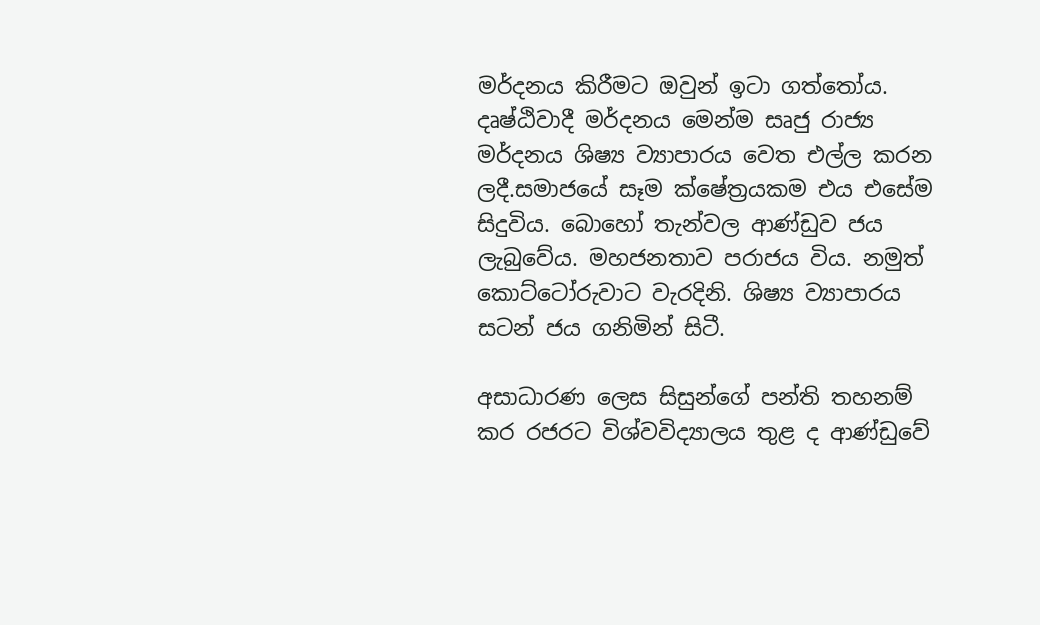මර්දනය කිරීමට ඔවුන් ඉටා ගත්තෝය. දෘෂ්ඨිවාදී මර්දනය මෙන්ම සෘජු රාජ්‍ය මර්දනය ශිෂ්‍ය ව්‍යාපාරය වෙත එල්ල කරන ලදී.සමාජයේ සෑම ක්ෂේත්‍රයකම එය එසේම සිදුවිය. බොහෝ තැන්වල ආණ්ඩුව ජය ලැබුවේය. මහජනතාව පරාජය විය. නමුත් කොට්ටෝරුවාට වැරදිනි. ශිෂ්‍ය ව්‍යාපාරය සටන් ජය ගනිමින් සිටී.

අසාධාරණ ලෙස සිසුන්ගේ පන්ති තහනම් කර රජරට විශ්වවිද්‍යාලය තුළ ද ආණ්ඩුවේ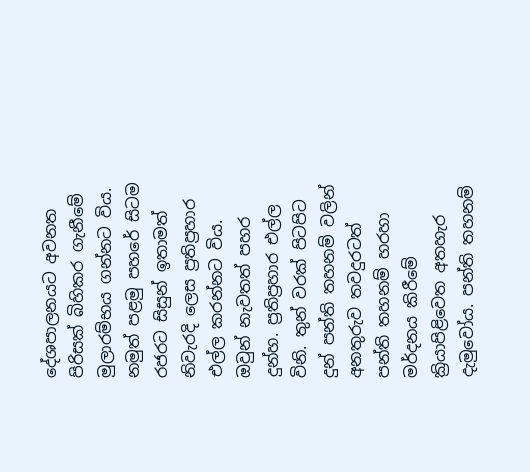දේශපාලනයට අවනත පිරිසක් බිහිකර ගැනීමේ මුලාරම්භය ගන්නට විය. නමුත් පළමු පහරේ සිටම රජරට සිසුන් ඉතාමත් නිවැරදි ලෙස ප්‍රතිප්‍රහාර එල්ල කරන්නට විය. ඔවුන් නැවතත් පහර දුන්හ. ප්‍රතිප්‍රහාර එල්ල විනි. තුන් වරක් පිටපිට දුන් පන්ති තහනම් වලින් අනතුරුව තවදුරටත් පන්ති තහනම් හරහා මර්දනය කිරීමේ ක්‍රියාපිළිවෙත අතහැර දැමුවෝය. පන්ති තහනම්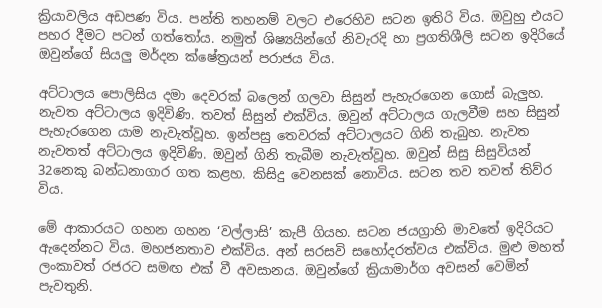ක්‍රියාවලිය අඩපණ විය. පන්ති තහනම් වලට එරෙහිව සටන ඉතිරි විය. ඔවුහු එයට පහර දීමට පටන් ගත්තෝය. නමුත් ශිෂ්‍යයින්ගේ නිවැරදි හා ප්‍රගතිශීලි සටන ඉදිරියේ ඔවුන්ගේ සියලු මර්දන ක්ෂේත්‍රයන් පරාජය විය.

අට්ටාලය පොලිසිය දමා දෙවරක් බලෙන් ගලවා සිසුන් පැහැරගෙන ගොස් බැලුහ. නැවත අට්ටාලය ඉදිවිණි. තවත් සිසුන් එක්විය. ඔවුන් අට්ටාලය ගැලවීම සහ සිසුන් පැහැරගෙන යාම නැවැත්වූහ. ඉන්පසු තෙවරක් අට්ටාලයට ගිනි තැබුහ. නැවත නැවතත් අට්ටාලය ඉදිවිණි. ඔවුන් ගිනි තැබීම නැවැත්වූහ. ඔවුන් සිසු සිසුවියන් 32නෙකු බන්ධනාගාර ගත කළහ. කිසිදු වෙනසක් නොවිය. සටන තව තවත් තිව්ර විය.

මේ ආකාරයට ගහන ගහන ‘වල්ලාසි’ කැපී ගියහ. සටන ජයග්‍රාහි මාවතේ ඉදිරියට ඇදෙන්නට විය. මහජනතාව එක්විය. අන් සරසවි සහෝදරත්වය එක්විය. මුළු මහත් ලංකාවත් රජරට සමඟ එක් වී අවසානය. ඔවුන්ගේ ක්‍රියාමාර්ග අවසන් වෙමින් පැවතුනි.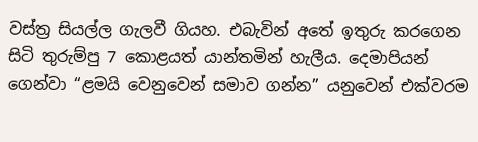වස්ත්‍ර සියල්ල ගැලවී ගියහ. එබැවින් අතේ ඉතුරු කරගෙන සිටි තුරුම්පු 7 කොළයත් යාන්තමින් හැලීය. දෙමාපියන් ගෙන්වා “ළමයි වෙනුවෙන් සමාව ගන්න” යනුවෙන් එක්වරම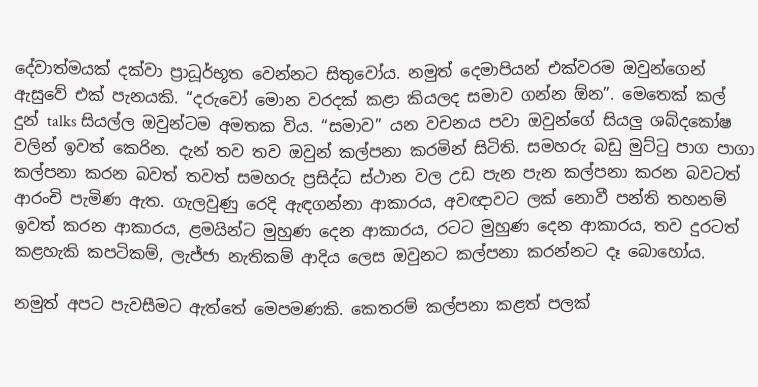දේවාත්මයක් දක්වා ප්‍රාධූර්භූත වෙන්නට සිතුවෝය. නමුත් දෙමාපියන් එක්වරම ඔවුන්ගෙන් ඇසුවේ එක් පැනයකි. “දරුවෝ මොන වරදක් කළා කියලද සමාව ගන්න ඕන”. මෙතෙක් කල් දුන් talks සියල්ල ඔවුන්ටම අමතක විය. “සමාව” යන වචනය පවා ඔවුන්ගේ සියලු ශබ්දකෝෂ වලින් ඉවත් කෙරින. දැන් තව තව ඔවුන් කල්පනා කරමින් සිටිති. සමහරු බඩු මුට්ටු පාග පාගා කල්පනා කරන බවත් තවත් සමහරු ප්‍රසිද්ධ ස්ථාන වල උඩ පැන පැන කල්පනා කරන බවටත් ආරංචි පැමිණ ඇත. ගැලවුණු රෙදි ඇඳගන්නා ආකාරය, අවඥාවට ලක් නොවී පන්ති තහනම් ඉවත් කරන ආකාරය, ළමයින්ට මුහුණ දෙන ආකාරය, රටට මුහුණ දෙන ආකාරය, තව දුරටත් කළහැකි කපටිකම්, ලැජ්ජා නැතිකම් ආදිය ලෙස ඔවුනට කල්පනා කරන්නට දෑ බොහෝය.

නමුත් අපට පැවසීමට ඇත්තේ මෙපමණකි. කෙතරම් කල්පනා කළත් පලක්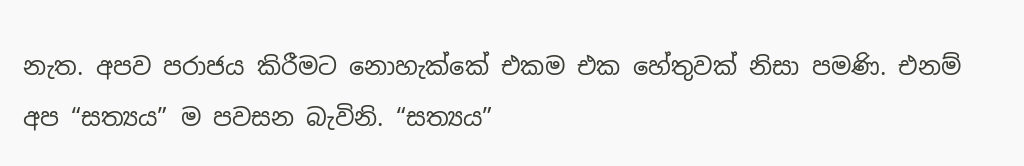නැත. අපව පරාජය කිරීමට නොහැක්කේ එකම එක හේතුවක් නිසා පමණි. එනම් අප “සත්‍යය” ම පවසන බැවිනි. “සත්‍යය”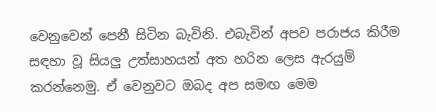වෙනුවෙන් පෙනී සිටින බැවිනි. එබැවින් අපව පරාජය කිරීම සඳහා වූ සියලු උත්සාහයන් අත හරින ලෙස ඇරයුම් කරන්නෙමු. ඒ වෙනුවට ඔබද අප සමඟ මෙම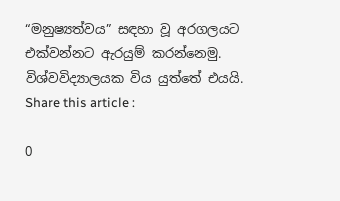“මනුෂ්‍යත්වය” සඳහා වූ අරගලයට එක්වන්නට ඇරයුම් කරන්නෙමු. විශ්වවිද්‍යාලයක විය යුත්තේ එයයි.
Share this article :

0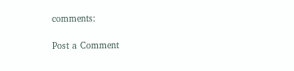comments:

Post a Comment